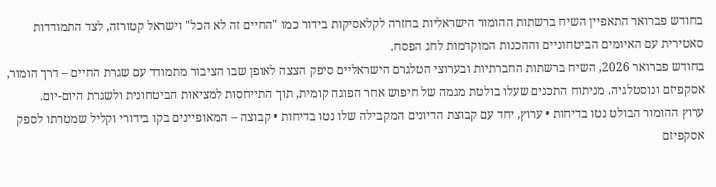בחודש פברואר התאפיין השיח ברשתות ההומור הישראליות בחזרה לקלאסיקות בידור כמו "החיים זה לא הכל" וישראל קטורזה, לצד התמודדות סאטירית עם האיומים הביטחוניים וההכנות המוקדמות לחג הפסח.
בחודש פברואר 2026, השיח ברשתות החברתיות ובערוצי הטלגרם הישראליים סיפק הצצה לאופן שבו הציבור מתמודד עם שגרת החיים – דרך הומור, אסקפיזם ונוסטלגיה. מניתוח התכנים שעלו בולטת מגמה של חיפוש אחר הפוגה קומית, תוך התייחסות למציאות הביטחונית ולשגרת היום-יום.
ערוץ ההומור הבולט נטו בדיחות • ערוץ, יחד עם קבוצת הדיונים המקבילה שלו נטו בדיחות • קבוצה – המאופיינים בקו בידורי וקליל שמטרתו לספק אסקפיזם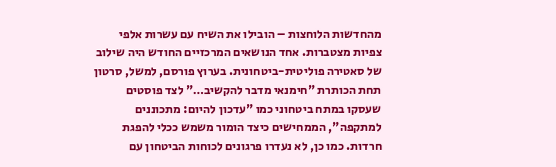מהחדשות הלוחצות – הובילו את השיח עם עשרות אלפי צפיות מצטברות. אחד הנושאים המרכזיים החודש היה שילוב של סאטירה פוליטית-ביטחונית. בערוץ פורסם, למשל, סרטון תחת הכותרת "חימנאי מדבר להקשיב…" לצד פוסטים שעסקו במתח ביטחוני כמו "עדכון להיום: מתכוננים למתקפה", הממחישים כיצד הומור משמש ככלי להפגת חרדות. כמו כן, לא נעדרו פרגונים לכוחות הביטחון עם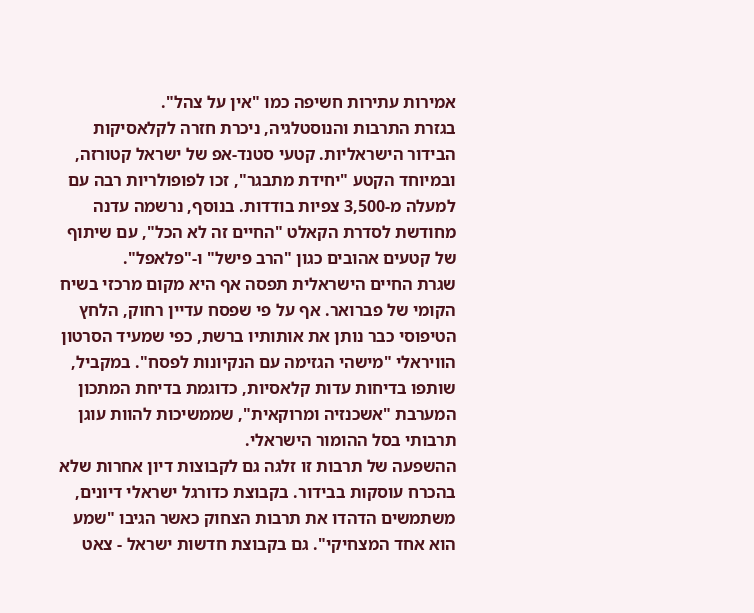אמירות עתירות חשיפה כמו "אין על צהל".
בגזרת התרבות והנוסטלגיה, ניכרת חזרה לקלאסיקות הבידור הישראליות. קטעי סטנד-אפ של ישראל קטורזה, ובמיוחד הקטע "יחידת מתבגר", זכו לפופולריות רבה עם למעלה מ-3,500 צפיות בודדות. בנוסף, נרשמה עדנה מחודשת לסדרת הקאלט "החיים זה לא הכל", עם שיתוף של קטעים אהובים כגון "הרב פישל" ו-"פלאפל".
שגרת החיים הישראלית תפסה אף היא מקום מרכזי בשיח הקומי של פברואר. אף על פי שפסח עדיין רחוק, הלחץ הטיפוסי כבר נותן את אותותיו ברשת, כפי שמעיד הסרטון הוויראלי "מישהי הגזימה עם הנקיונות לפסח". במקביל, שותפו בדיחות עדות קלאסיות, כדוגמת בדיחת המתכון המערבת "אשכנזיה ומרוקאית", שממשיכות להוות עוגן תרבותי בסל ההומור הישראלי.
ההשפעה של תרבות זו זלגה גם לקבוצות דיון אחרות שלא בהכרח עוסקות בבידור. בקבוצת כדורגל ישראלי דיונים, משתמשים הדהדו את תרבות הצחוק כאשר הגיבו "שמע הוא אחד המצחיקי". גם בקבוצת חדשות ישראל - צאט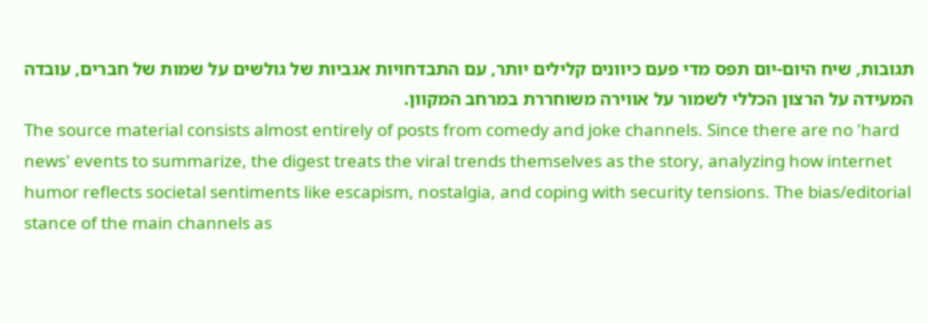תגובות, שיח היום-יום תפס מדי פעם כיוונים קלילים יותר, עם התבדחויות אגביות של גולשים על שמות של חברים, עובדה המעידה על הרצון הכללי לשמור על אווירה משוחררת במרחב המקוון.
The source material consists almost entirely of posts from comedy and joke channels. Since there are no 'hard news' events to summarize, the digest treats the viral trends themselves as the story, analyzing how internet humor reflects societal sentiments like escapism, nostalgia, and coping with security tensions. The bias/editorial stance of the main channels as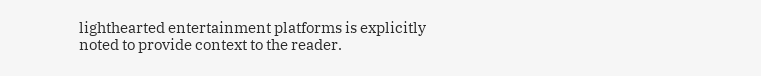lighthearted entertainment platforms is explicitly noted to provide context to the reader.